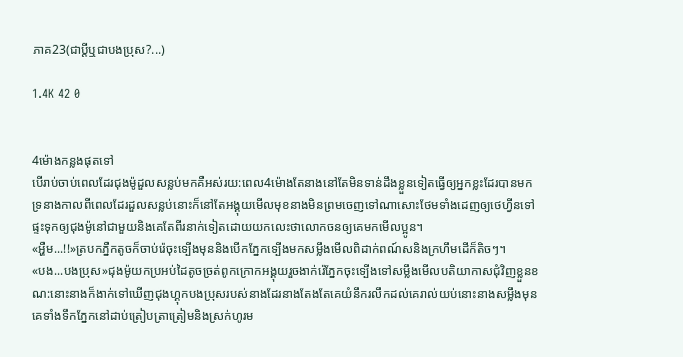ភាគ23(ជាប្តីឬជាបងប្រុស?...)

1.4K 42 0


4ម៉ោងកន្លងផុតទៅ
បើរាប់ចាប់ពេលដែរជុងម៉ូដួលសន្លប់មកគឺអស់រយ:ពេល4ម៉ោងតែនាងនៅតែមិនទាន់ដឹងខ្លួនទៀតធ្វើឲ្យអ្នកខ្លះដែរបានមកទ្រនាងកាលពីពេលដែរដួលសន្លប់នោះក៏នៅតែអង្គុយមើលមុខនាងមិនព្រមចេញទៅណាសោះថែមទាំងដេញឲ្យថេហ្វីនទៅផ្ទះទុកឲ្យជុងម៉ូនៅជាមួយនិងគេតែពីរនាក់ទៀតដោយយកលេះថាលោកចនឲ្យគេមកមើលប្អូន។
«អ្ហឺម...!!»ត្របកភ្នឺកតូចក៏ចាប់រ៉េចុះទ្បើងមុននិងបើកភ្នែកទ្បើងមកសម្លឹងមើលពិដាក់ពណ៍សនិងក្រហឹមដើក៏តិចៗ។
«បង...បងប្រុស»ជុងម៉ូយកប្រអប់ដៃតូចច្រត់ពូកក្រោកអង្គុយរួចងាក់រ៉េភ្នែកចុះទ្បើងទៅសម្លឹងមើលបតិយាកាសជុំវិញខ្លួនខណ:នោះនាងក៏ងាក់ទៅឃើញជុងហ្គុកបងប្រុសរបស់នាងដែរនាងតែងតែគេយំនឹករលឹកដល់គេរាល់យប់នោះនាងសម្លឹងមុនគេទាំងទឹកភ្នែកនៅដាប់ត្រៀបត្រាត្រៀមនិងស្រក់ហូរម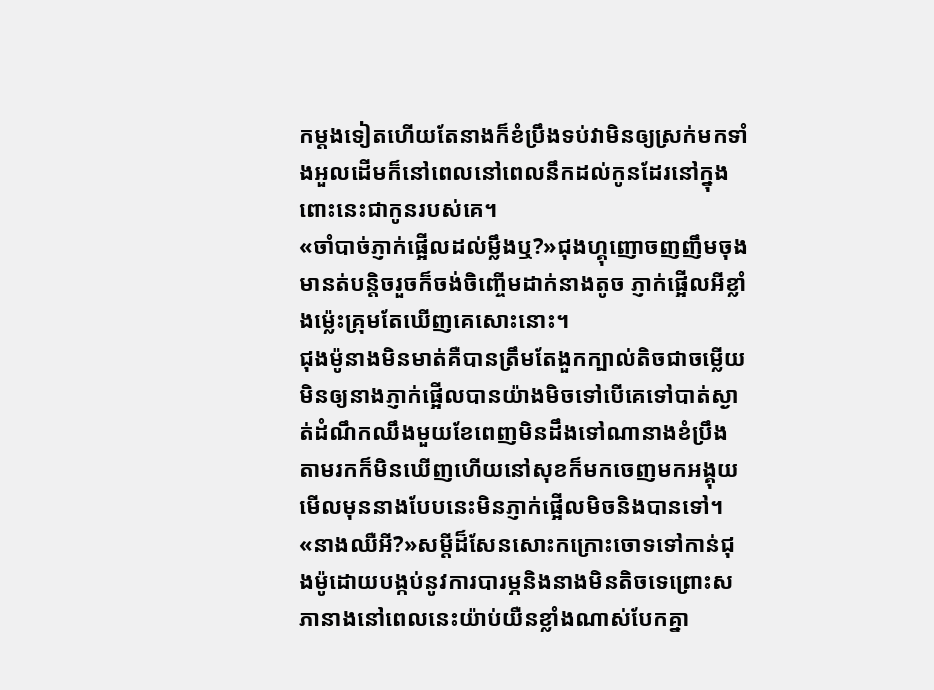កម្ដងទៀតហើយតែនាងក៏ខំប្រឹងទប់វាមិនឲ្យស្រក់មកទាំងអួលដើមក៏នៅពេលនៅពេលនឹកដល់កូនដែរនៅក្នុងពោះនេះជាកូនរបស់គេ។
«ចាំបាច់ភ្ញាក់ផ្អើលដល់ម្លឹងឬ?»ជុងហ្គុញោចញញឹមចុងមានត់បន្តិចរួចក៏ចង់ចិញ្ចើមដាក់នាងតូច ភ្ញាក់ផ្អើលអីខ្លាំងម្ល៉េះគ្រុមតែឃើញគេសោះនោះ។
ជុងម៉ូនាងមិនមាត់គឺបានត្រឹមតែងួកក្បាល់តិចជាចម្លើយ មិនឲ្យនាងភ្ញាក់ផ្អើលបានយ៉ាងមិចទៅបើគេទៅបាត់ស្ងាត់ដំណឹកឈឹងមួយខែពេញមិនដឹងទៅណានាងខំប្រឹងតាមរកក៏មិនឃើញហើយនៅសុខក៏មកចេញមកអង្គុយមើលមុននាងបែបនេះមិនភ្ញាក់ផ្អើលមិចនិងបានទៅ។
«នាងឈឺអី?»សម្តីដ៏សែនសោះកក្រោះចោទទៅកាន់ជុងម៉ូដោយបង្កប់នូវការបារម្ភនិងនាងមិនតិចទេព្រោះសភានាងនៅពេលនេះយ៉ាប់យឺនខ្លាំងណាស់បែកគ្នា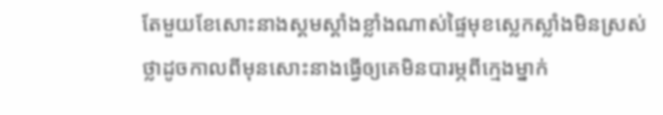តែមួយខែសោះនាងស្គមស្គាំងខ្លាំងណាស់ផ្ទៃមុខស្លេកស្លាំងមិនស្រស់ថ្លាដូចកាលពីមុនសោះនាងធ្វើឲ្យគេមិនបារម្ភពីក្មេងម្នាក់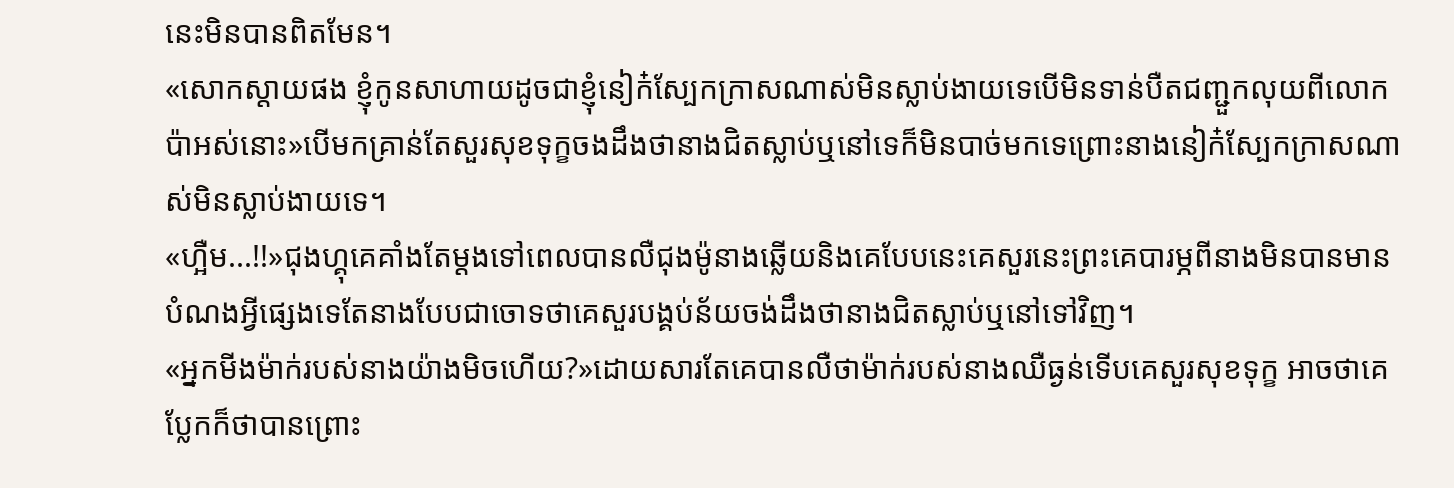នេះមិនបានពិតមែន។
«សោកស្តាយផង ខ្ញុំកូនសាហាយដូចជាខ្ញុំនៀក៎ស្បែកក្រាសណាស់មិនស្លាប់ងាយទេបើមិនទាន់បឺតជញ្ជួកលុយពីលោកប៉ាអស់នោះ»បើមកគ្រាន់តែសួរសុខទុក្ខចងដឹងថានាងជិតស្លាប់ឬនៅទេក៏មិនបាច់មកទេព្រោះនាងនៀក៎ស្បែកក្រាសណាស់មិនស្លាប់ងាយទេ។
«ហ្អឺម...!!»ជុងហ្គុគេគាំងតែម្ដងទៅពេលបានលឺជុងម៉ូនាងឆ្លើយនិងគេបែបនេះគេសួរនេះព្រះគេបារម្ភពីនាងមិនបានមានបំណងអ្វីផ្សេងទេតែនាងបែបជាចោទថាគេសួរបង្គប់ន័យចង់ដឹងថានាងជិតស្លាប់ឬនៅទៅវិញ។
«អ្នកមីងម៉ាក់របស់នាងយ៉ាងមិចហើយ?»ដោយសារតែគេបានលឺថាម៉ាក់របស់នាងឈឺធ្ងន់ទើបគេសួរសុខទុក្ខ អាចថាគេប្លែកក៏ថាបានព្រោះ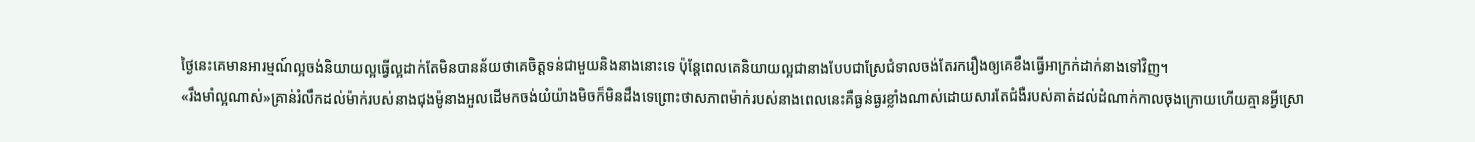ថ្ងៃនេះគេមានអារម្មណ៍ល្អចង់និយាយល្អធ្វើល្អដាក់តែមិនបានន័យថាគេចិត្តទន់ជាមួយនិងនាងនោះទេ ប៉ុន្តែពេលគេនិយាយល្អជានាងបែបជាស្រែជំទាលចង់តែរករឿងឲ្យគេខឹងធ្វើអាក្រក់ដាក់នាងទៅវិញ។
«រឹងមាំល្អណាស់»គ្រាន់រំលឹកដល់ម៉ាក់របស់នាងជុងម៉ូនាងអួលដើមកចង់យំយ៉ាងមិចក៏មិនដឹងទេព្រោះថាសភាពម៉ាក់របស់នាងពេលនេះគឺធ្ងន់ធ្ងរខ្លាំងណាស់ដោយសារតែជំងឺរបស់គាត់ដល់ដំណាក់កាលចុងក្រោយហើយគ្មានអ្វីស្រោ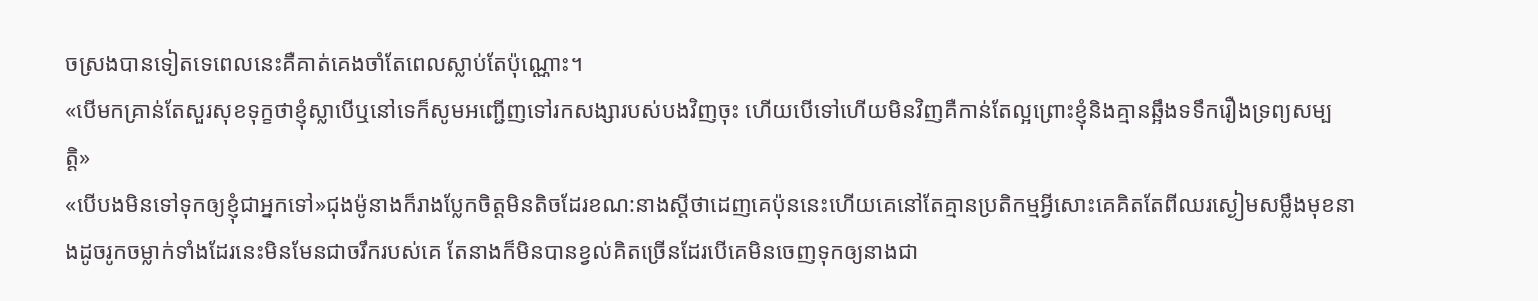ចស្រងបានទៀតទេពេលនេះគឺគាត់គេងចាំតែពេលស្លាប់តែប៉ុណ្ណោះ។
«បើមកគ្រាន់តែសួរសុខទុក្ខថាខ្ញុំស្លាបើឬនៅទេក៏សូមអញ្ជើញទៅរកសង្សារបស់បងវិញចុះ ហើយបើទៅហើយមិនវិញគឺកាន់តែល្អព្រោះខ្ញុំនិងគ្មានឆ្អឹងទទឹករឿងទ្រព្យសម្បតិ្ត»
«បើបងមិនទៅទុកឲ្យខ្ញុំជាអ្នកទៅ»ជុងម៉ូនាងក៏រាងប្លែកចិត្តមិនតិចដែរខណ:នាងស្តីថាដេញគេប៉ុននេះហើយគេនៅតែគ្មានប្រតិកម្មអ្វីសោះគេគិតតែពីឈរស្ងៀមសម្លឹងមុខនាងដូចរូកចម្លាក់ទាំងដែរនេះមិនមែនជាចរឹករបស់គេ តែនាងក៏មិនបានខ្វល់គិតច្រើនដែរបើគេមិនចេញទុកឲ្យនាងជា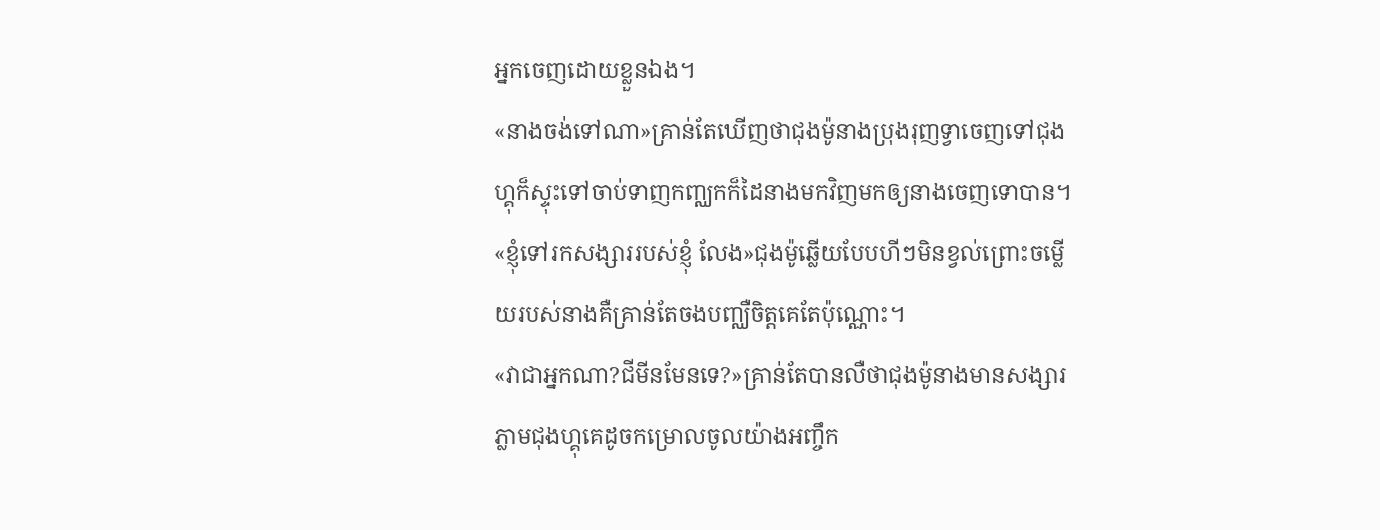អ្នកចេញដោយខ្លួនឯង។
«នាងចង់ទៅណា»គ្រាន់តែឃើញថាជុងម៉ូនាងប្រុងរុញទ្វាចេញទៅជុងហ្គុក៏ស្ទុះទៅចាប់ទាញកញ្ឈកក៏ដៃនាងមកវិញមកឲ្យនាងចេញទោបាន។
«ខ្ញុំទៅរកសង្សាររបស់ខ្ញុំ លែង»ជុងម៉ូឆ្លើយបែបហីៗមិនខ្វល់ព្រោះចម្លើយរបស់នាងគឺគ្រាន់តែចងបញ្ឈឺចិត្តគេតែប៉ុណ្ណោះ។
«វាជាអ្នកណា?ជីមីនមែនទេ?»គ្រាន់តែបានលឺថាជុងម៉ូនាងមានសង្សារភ្លាមជុងហ្គុគេដូចកម្រោលចូលយ៉ាងអញ្ចឹក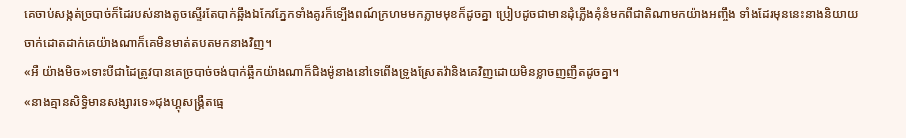គេចាប់សង្កត់ច្របាច់ក៏ដៃរបស់នាងតូចស្ទើរតែបាក់ឆ្អឹងឯកែវភ្នែកទាំងគូរក៏ទ្បើងពណ៍ក្រហមមកភ្លាមមុខក៏ដូចគ្នា ប្រៀបដូចជាមានដុំភ្លើងគុំនំមកពីជាតិណាមកយ៉ាងអញ្ចឹង ទាំងដែរមុននេះនាងនិយាយចាក់ដោតដាក់គេយ៉ាងណាក៏គេមិនមាត់តបតមកនាងវិញ។
«អឺ យ៉ាងមិច»ទោះបីជាដៃត្រូវបានគេច្របាច់ចង់បាក់ឆ្អឹកយ៉ាងណាក៏ជិងម៉ូនាងនៅទេពើងទ្រូងស្រែតវ៉ានិងគេវិញដោយមិនខ្លាចញញឺតដូចគ្នា។
«នាងគ្មានសិទ្ធិមានសង្សារទេ»ជុងហ្គុសង្រ្គឺតធ្មេ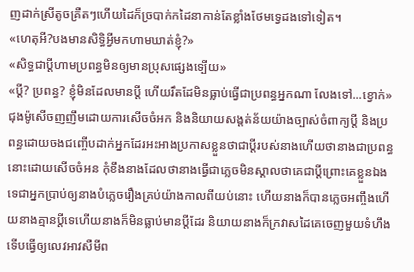ញដាក់ស្រីតូចគ្រឺតៗហើយដៃក៏ច្របាក់កដៃនាកាន់តែខ្លាំងថែមទ្វេដងទៅទៀត។
«ហេតុអី?បងមានសិទ្ធិអ្វីមកហាមឃាត់ខ្ញុំ?»
«សិទ្ធជាប្តីហាមប្រពន្ធមិនឲ្យមានប្រុសផ្សេងទ្បើយ»
«បី្ត? ប្រពន្ធ? ខ្ញុំមិនដែលមានប្តី ហើយរឹតដែមិនធ្លាប់ធ្វើជាប្រពន្ធអ្នកណា លែងទៅ...ខ្វោក់»ជុងម៉ូសើចញញឹមដោយការសើចចំអក និងនិយាយសង្តត់ន័យយ៉ាងច្បាស់ចំពាក្យបី្ត និងប្រពន្ធដោយចងជញ្ចើបដាក់អ្នកដែរអះអាងប្រកាសខ្លួនថាជាប្តីរបស់នាងហើយថានាងជាប្រពន្ធនោះដោយសើចចំអន កុំខឹងនាងដែលថានាងធ្វើជាភ្លេចមិនស្គាលថាគេជាប្តីព្រោះគេខ្លួនឯងទេជាអ្នកប្រាប់ឲ្យនាងបំភ្លេចរឿងគ្រប់យ៉ាងកាលពីយប់នោះ ហើយនាងក៏បានភ្លេចអញ្ចឹងហើយនាងគ្មានបី្តទេហើយនាងក៏មិនធ្លាប់មានប្តីដែរ និយាយនាងក៏ក្រវាសដៃគេចេញមួយទំហឹងទើបធ្វើឲ្យលេវអាវសឺមីព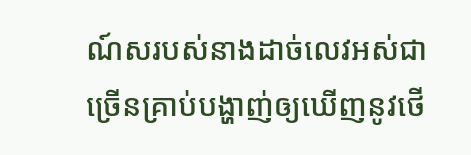ណ៍សរបស់នាងដាច់លេវអស់ជាច្រើនគ្រាប់បង្ហាញ់ឲ្យឃើញនូវថើ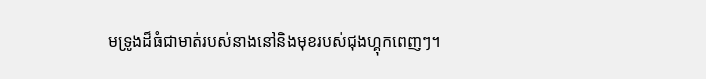មទ្រូងដ៏ធំជាមាត់របស់នាងនៅនិងមុខរបស់ជុងហ្គុកពេញៗ។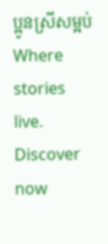ប្អូនស្រីសម្អប់Where stories live. Discover now